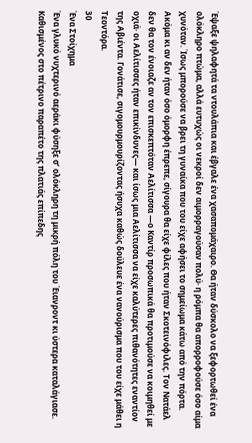Έψαξε ψηλαφητά τα ντουλάπια και έβγαλε ένα χασαπομάχαιρο. Θα ήταν δύσκολο να ξεφορτωθεί ένα ολόκληρο πτώμα, αλλά ευτυχώς οι νεκροί δεν αιμορραγούσαν πολύ· η ρόμπα θα απορροφούσε όσο αίμα χυνόταν. Ίσως μπορούσε να βρει τη γυναίκα που του είχε αφήσει το σημείωμα κάτω από την πόρτα. Ακόμα κι αν δεν ήταν όσο όμορφη έπρεπε, σίγουρα θα είχε φίλες που ήταν Σκοτεινόφιλες. Τον Νατάελ δεν θα τον ένοιαζε αν τον επισκεπτόταν Αελίτισσα —ο Καντίρ προσωπικά θα προτιμούσε να κοιμηθεί με οχιά· οι Αελίτισσες ήταν επικίνδυνες― και ίσως μια Αελίτισσα να είχε καλύτερες πιθανότητες εναντίον της Αβιέντα. Γονάτισε, σιγομουρμουρίζοντας ήσυχα καθώς δούλευε ένα νανούρισμα που του είχε μάθει η Τεοντόρα.
30
Ένα Στοίχημα
Ένα γλυκό νυχτερινό αεράκι φύσηξε σ’ ολόκληρη τη μικρή πόλη του Έιανροντ κι ύστερα καταλάγιασε. Καθισμένος στο πέτρινο παραπέτο της πλατιάς επίπεδης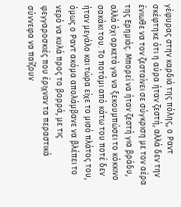γέφυρας στην καρδιά της πόλης, ο Ραντ σκέφτηκε ότι η αύρα ήταν ζεστή, αλλά δεν την ένιωθε να τον ζεσταίνει σε σύγκριση με τον αέρα της Ερημιάς. Μπορεί να ήταν ζεστή για βράδυ, αλλά όχι αρκετά για να ξεκουμπώσει το κόκκινο σακάκι του. Το ποτάμι από κάτω του ποτέ δεν ήταν μεγάλο και τώρα είχε το μισό πλάτος του, όμως ο Ραντ ακόμα απολάμβανε να βλέπει το νερό να κυλά προς το βορρά, με τις φεγγαροσκιές που έριχναν τα περαστικά σύννεφα να παίζουν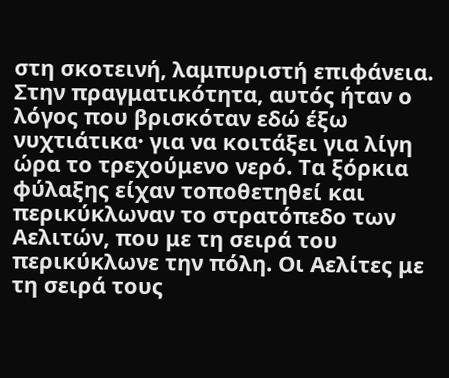στη σκοτεινή, λαμπυριστή επιφάνεια. Στην πραγματικότητα, αυτός ήταν ο λόγος που βρισκόταν εδώ έξω νυχτιάτικα· για να κοιτάξει για λίγη ώρα το τρεχούμενο νερό. Τα ξόρκια φύλαξης είχαν τοποθετηθεί και περικύκλωναν το στρατόπεδο των Αελιτών, που με τη σειρά του περικύκλωνε την πόλη. Οι Αελίτες με τη σειρά τους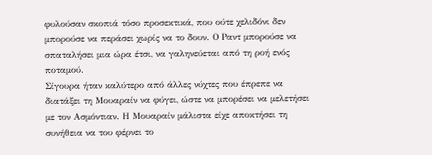φυλούσαν σκοπιά τόσο προσεκτικά, που ούτε χελιδόνι δεν μπορούσε να περάσει χωρίς να το δουν. Ο Ραντ μπορούσε να σπαταλήσει μια ώρα έτσι, να γαληνεύεται από τη ροή ενός ποταμού.
Σίγουρα ήταν καλύτερο από άλλες νύχτες που έπρεπε να διατάξει τη Μουαραίν να φύγει, ώστε να μπορέσει να μελετήσει με τον Ασμόντιαν. Η Μουαραίν μάλιστα είχε αποκτήσει τη συνήθεια να του φέρνει το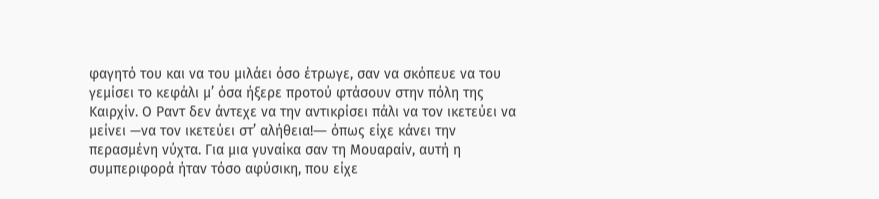φαγητό του και να του μιλάει όσο έτρωγε, σαν να σκόπευε να του γεμίσει το κεφάλι μ’ όσα ήξερε προτού φτάσουν στην πόλη της Καιρχίν. Ο Ραντ δεν άντεχε να την αντικρίσει πάλι να τον ικετεύει να μείνει —να τον ικετεύει στ’ αλήθεια!― όπως είχε κάνει την περασμένη νύχτα. Για μια γυναίκα σαν τη Μουαραίν, αυτή η συμπεριφορά ήταν τόσο αφύσικη, που είχε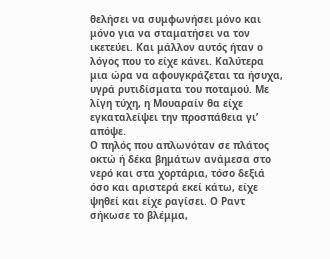θελήσει να συμφωνήσει μόνο και μόνο για να σταματήσει να τον ικετεύει. Και μάλλον αυτός ήταν ο λόγος που το είχε κάνει. Καλύτερα μια ώρα να αφουγκράζεται τα ήσυχα, υγρά ρυτιδίσματα του ποταμού. Με λίγη τύχη, η Μουαραίν θα είχε εγκαταλείψει την προσπάθεια γι’ απόψε.
Ο πηλός που απλωνόταν σε πλάτος οκτώ ή δέκα βημάτων ανάμεσα στο νερό και στα χορτάρια, τόσο δεξιά όσο και αριστερά εκεί κάτω, είχε ψηθεί και είχε ραγίσει. Ο Ραντ σήκωσε το βλέμμα,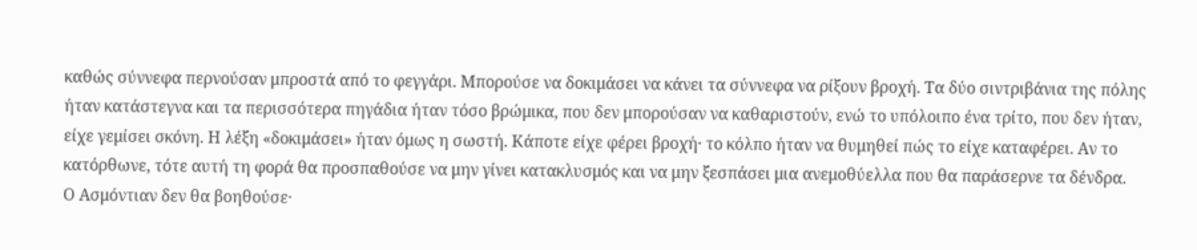καθώς σύννεφα περνούσαν μπροστά από το φεγγάρι. Μπορούσε να δοκιμάσει να κάνει τα σύννεφα να ρίξουν βροχή. Τα δύο σιντριβάνια της πόλης ήταν κατάστεγνα και τα περισσότερα πηγάδια ήταν τόσο βρώμικα, που δεν μπορούσαν να καθαριστούν, ενώ το υπόλοιπο ένα τρίτο, που δεν ήταν, είχε γεμίσει σκόνη. Η λέξη «δοκιμάσει» ήταν όμως η σωστή. Κάποτε είχε φέρει βροχή· το κόλπο ήταν να θυμηθεί πώς το είχε καταφέρει. Αν το κατόρθωνε, τότε αυτή τη φορά θα προσπαθούσε να μην γίνει κατακλυσμός και να μην ξεσπάσει μια ανεμοθύελλα που θα παράσερνε τα δένδρα.
Ο Ασμόντιαν δεν θα βοηθούσε·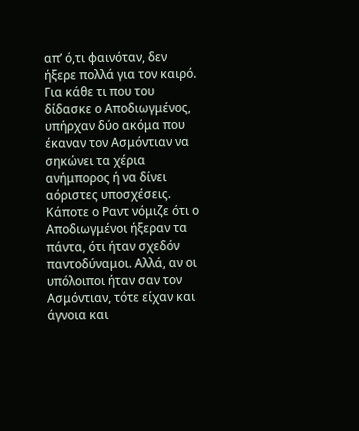απ’ ό,τι φαινόταν, δεν ήξερε πολλά για τον καιρό. Για κάθε τι που του δίδασκε ο Αποδιωγμένος, υπήρχαν δύο ακόμα που έκαναν τον Ασμόντιαν να σηκώνει τα χέρια ανήμπορος ή να δίνει αόριστες υποσχέσεις. Κάποτε ο Ραντ νόμιζε ότι ο Αποδιωγμένοι ήξεραν τα πάντα, ότι ήταν σχεδόν παντοδύναμοι. Αλλά, αν οι υπόλοιποι ήταν σαν τον Ασμόντιαν, τότε είχαν και άγνοια και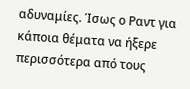αδυναμίες. Ίσως ο Ραντ για κάποια θέματα να ήξερε περισσότερα από τους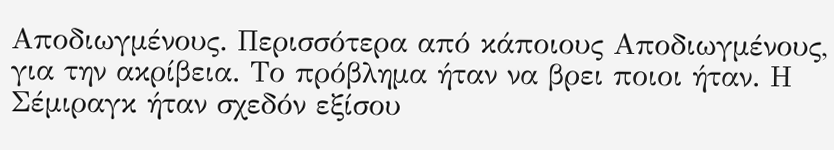Αποδιωγμένους. Περισσότερα από κάποιους Αποδιωγμένους, για την ακρίβεια. Το πρόβλημα ήταν να βρει ποιοι ήταν. Η Σέμιραγκ ήταν σχεδόν εξίσου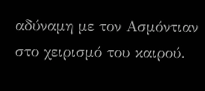αδύναμη με τον Ασμόντιαν στο χειρισμό του καιρού.